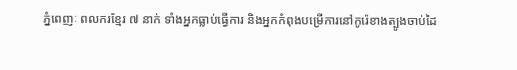ភ្នំពេញៈ ពលករខ្មែរ ៧ នាក់ ទាំងអ្នកធ្លាប់ធ្វើការ និងអ្នកកំពុងបម្រើការនៅកូរ៉េខាងត្បូងចាប់ដៃ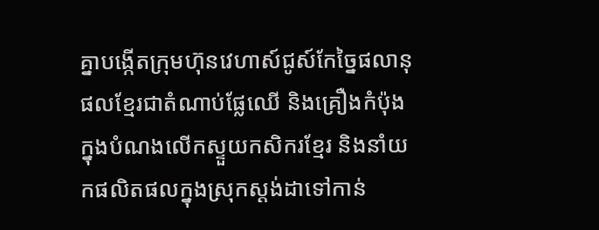គ្នាបង្កើតក្រុមហ៊ុនវេហាស៍ជូស៍កែច្នៃផលានុផលខ្មែរជាតំណាប់ផ្លែឈើ និងគ្រឿងកំប៉ុងក្នុងបំណងលើកស្ទួយកសិករខ្មែរ និងនាំយកផលិតផលក្នុងស្រុកស្ដង់ដាទៅកាន់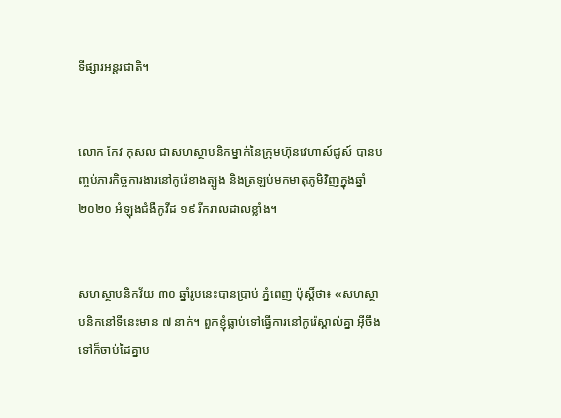ទីផ្សារអន្តរជាតិ។


លោក កែវ កុសល ជាសហស្ថាបនិកម្នាក់នៃក្រុមហ៊ុនវេហាស៍ជូស៍ បានបញ្ចប់ភារកិច្ចការងារនៅកូរ៉េខាងត្បូង និងត្រឡប់មកមាតុភូមិវិញក្នុងឆ្នាំ ២០២០ អំឡុងជំងឺកូវីដ ១៩ រីករាលដាលខ្លាំង។


សហស្ថាបនិកវ័យ ៣០ ឆ្នាំរូបនេះបានប្រាប់ ភ្នំពេញ ប៉ុស្ដិ៍ថា៖ «សហស្ថាបនិកនៅទីនេះមាន ៧ នាក់។ ពួកខ្ញុំធ្លាប់ទៅធ្វើការនៅកូរ៉េស្គាល់គ្នា អ៊ីចឹងទៅក៏ចាប់ដៃគ្នាប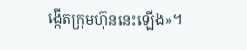ង្កើតក្រុមហ៊ុននេះឡើង»។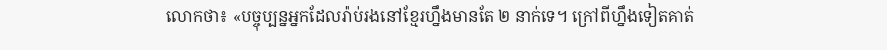លោកថា៖ «បច្ចុប្បន្នអ្នកដែលរ៉ាប់រងនៅខ្មែរហ្នឹងមានតែ ២ នាក់ទេ។ ក្រៅពីហ្នឹងទៀតគាត់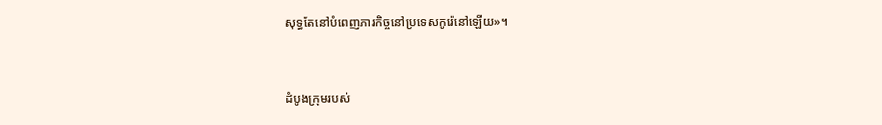សុទ្ធតែនៅបំពេញភារកិច្ចនៅប្រទេសកូរ៉េនៅឡើយ»។


ដំបូងក្រុមរបស់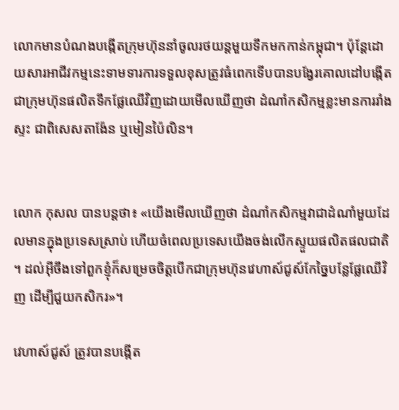លោកមានបំណងបង្កើតក្រុមហ៊ុននាំចូលរថយន្តមួយទឹកមកកាន់កម្ពុជា។ ប៉ុន្តែដោយសារអាជីវកម្មនេះទាមទារការទទួលខុសត្រូវធំពេកទើបបានបង្វែរគោលដៅបង្កើតជាក្រុមហ៊ុនផលិតទឹកផ្លែឈើវិញដោយមើលឃើញថា ដំណាំកសិកម្មខ្លះមានការរាំងស្ទះ ជាពិសេសតាង៉ែន ឬមៀនប៉ៃលិន។


លោក កុសល បានបន្តថា៖ «យើងមើលឃើញថា ដំណាំកសិកម្មវាជាដំណាំមួយដែលមានក្នុងប្រទេសស្រាប់ ហើយចំពេលប្រទេសយើងចង់លើកស្ទួយផលិតផលជាតិ។ ដល់អ៊ីចឹងទៅពួកខ្ញុំក៏សម្រេចចិត្តបើកជាក្រុមហ៊ុនវេហាស៍ជូស៍កែច្នៃបន្លែផ្លែឈើវិញ ដើម្បីជួយកសិករ»។

វេហាស៍ជូស៍ ត្រូវបានបង្កើត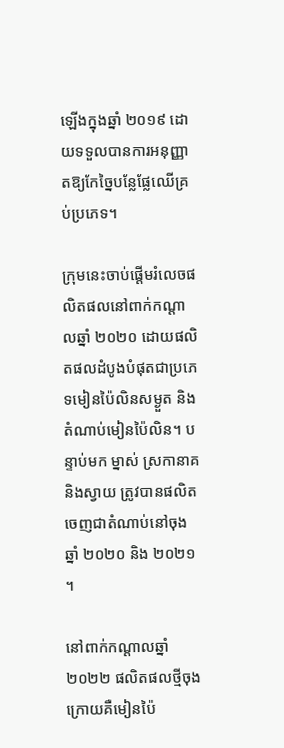ឡើងក្នុងឆ្នាំ ២០១៩ ដោយទទួលបានការអនុញ្ញាតឱ្យកែច្នៃបន្លែផ្លែឈើគ្រប់ប្រភេទ។

ក្រុមនេះចាប់ផ្ដើមរំលេចផលិតផលនៅពាក់កណ្ដាលឆ្នាំ ២០២០ ដោយផលិតផលដំបូងបំផុតជាប្រភេទមៀនប៉ៃលិនសម្ងួត និងតំណាប់មៀនប៉ៃលិន។ បន្ទាប់មក ម្នាស់ ស្រកានាគ និងស្វាយ ត្រូវបានផលិតចេញជាតំណាប់នៅចុងឆ្នាំ ២០២០ និង ២០២១។

នៅពាក់កណ្ដាលឆ្នាំ ២០២២ ផលិតផលថ្មីចុងក្រោយគឺមៀនប៉ៃ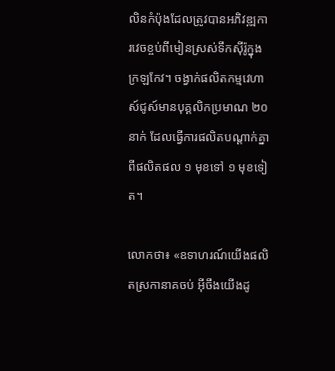លិនកំប៉ុងដែលត្រូវបានអភិវឌ្ឍការវេចខ្ចប់ពីមៀនស្រស់ទឹកស៊ីរ៉ូក្នុងក្រឡកែវ។ ចង្វាក់ផលិតកម្មវេហាស៍ជូស៍មានបុគ្គលិកប្រមាណ ២០ នាក់ ដែលធ្វើការផលិតបណ្ដាក់គ្នាពីផលិតផល ១ មុខទៅ ១ មុខទៀត។

លោកថា៖ «ឧទាហរណ៍យើងផលិតស្រកានាគចប់ អ៊ីចឹងយើងដូ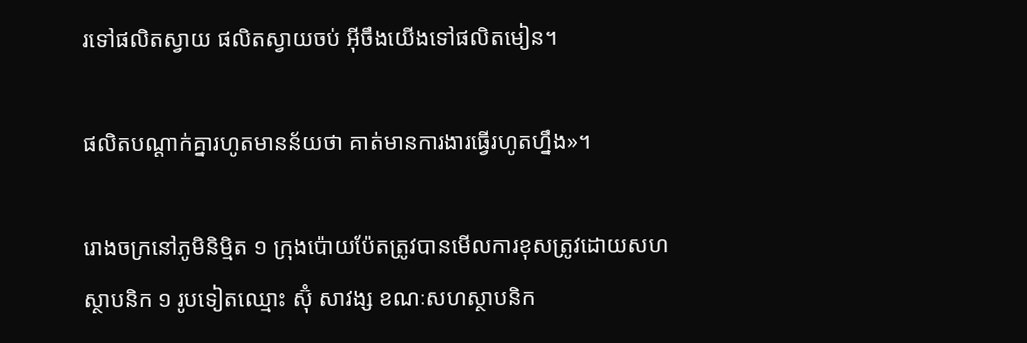រទៅផលិតស្វាយ ផលិតស្វាយចប់ អ៊ីចឹងយើងទៅផលិតមៀន។

ផលិតបណ្ដាក់គ្នារហូតមានន័យថា គាត់មានការងារធ្វើរហូតហ្នឹង»។

រោងចក្រនៅភូមិនិម្មិត ១ ក្រុងប៉ោយប៉ែតត្រូវបានមើលការខុសត្រូវដោយសហស្ថាបនិក ១ រូបទៀតឈ្មោះ ស៊ុំ សាវង្ស ខណៈសហស្ថាបនិក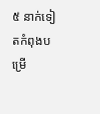៥ នាក់ទៀតកំពុងបម្រើ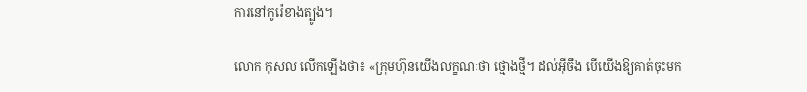ការនៅកូរ៉េខាងត្បូង។

លោក កុសល លើកឡើងថា៖ «ក្រុមហ៊ុនយើងលក្ខណៈថា ថ្មោងថ្មី។ ដល់អ៊ីចឹង បើយើងឱ្យគាត់ចុះមក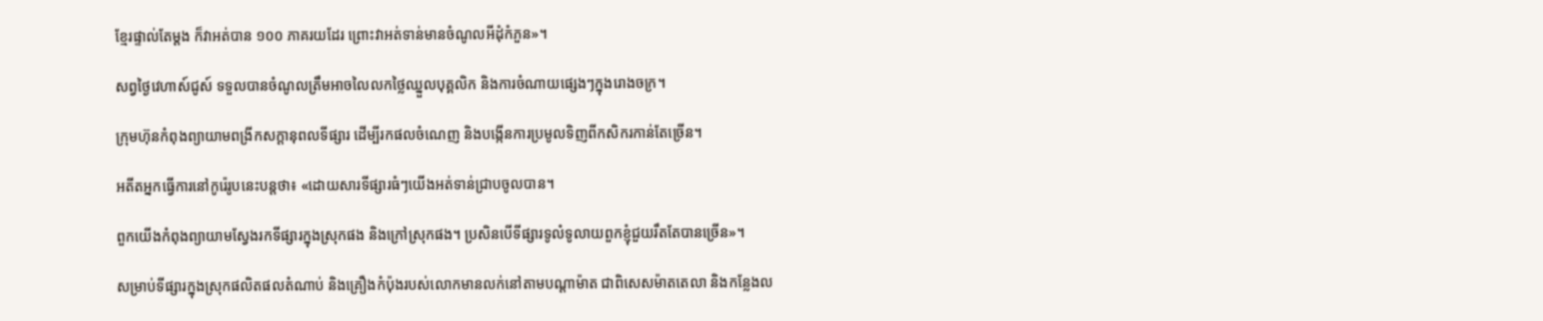ខ្មែរផ្ទាល់តែម្ដង ក៏វាអត់បាន ១០០ ភាគរយដែរ ព្រោះវាអត់ទាន់មានចំណូលអីដុំកំភួន»។

សព្វថ្ងៃវេហាស៍ជូស៍ ទទួលបានចំណូលត្រឹមអាចលៃលកថ្លៃឈ្នួលបុគ្គលិក និងការចំណាយផ្សេងៗក្នុងរោងចក្រ។

ក្រុមហ៊ុនកំពុងព្យាយាមពង្រីកសក្ដានុពលទីផ្សារ ដើម្បីរកផលចំណេញ និងបង្កើនការប្រមូលទិញពីកសិករកាន់តែច្រើន។

អតីតអ្នកធ្វើការនៅកូរ៉េរូបនេះបន្តថា៖ «ដោយសារទីផ្សារធំៗយើងអត់ទាន់ជ្រាបចូលបាន។

ពួកយើងកំពុងព្យាយាមស្វែងរកទីផ្សារក្នុងស្រុកផង និងក្រៅស្រុកផង។ ប្រសិនបើទីផ្សារទូលំទូលាយពួកខ្ញុំជួយរឹតតែបានច្រើន»។

សម្រាប់ទីផ្សារក្នុងស្រុកផលិតផលតំណាប់ និងគ្រឿងកំប៉ុងរបស់លោកមានលក់នៅតាមបណ្ដាម៉ាត ជាពិសេសម៉ាតតេលា និងកន្លែងល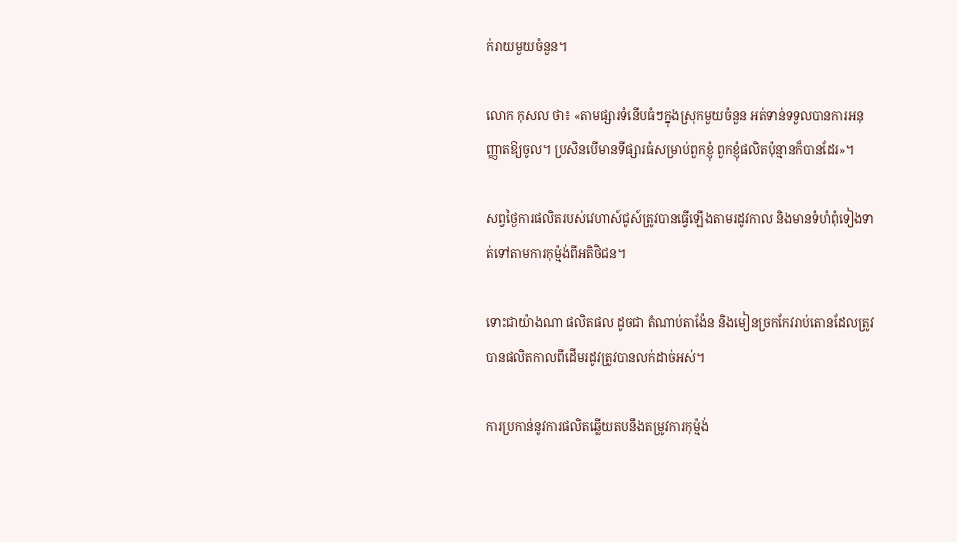ក់រាយមួយចំនួន។

លោក កុសល ថា៖ «តាមផ្សារទំនើបធំៗក្នុងស្រុកមួយចំនួន អត់ទាន់ទទួលបានការអនុញ្ញាតឱ្យចូល។ ប្រសិនបើមានទីផ្សារធំសម្រាប់ពួកខ្ញុំ ពួកខ្ញុំផលិតប៉ុន្មានក៏បានដែរ»។

សព្វថ្ងៃការផលិតរបស់វេហាស៍ជូស៍ត្រូវបានធ្វើឡើងតាមរដូវកាល និងមានទំហំពុំទៀងទាត់ទៅតាមការកុម្ម៉ង់ពីអតិថិជន។

ទោះជាយ៉ាងណា ផលិតផល ដូចជា តំណាប់តាង៉ែន និងមៀនច្រកកែវរាប់តោនដែលត្រូវបានផលិតកាលពីដើមរដូវត្រូវបានលក់ដាច់អស់។

ការប្រកាន់នូវការផលិតឆ្លើយតបនឹងតម្រូវការកុម្ម៉ង់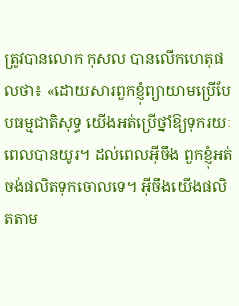ត្រូវបានលោក កុសល បានលើកហេតុផលថា៖ «ដោយសារពួកខ្ញុំព្យាយាមប្រើបែបធម្មជាតិសុទ្ធ យើងអត់ប្រើថ្នាំឱ្យទុករយៈពេលបានយូរ។ ដល់ពេលអ៊ីចឹង ពួកខ្ញុំអត់ចង់ផលិតទុកចោលទេ។ អ៊ីចឹងយើងផលិតតាម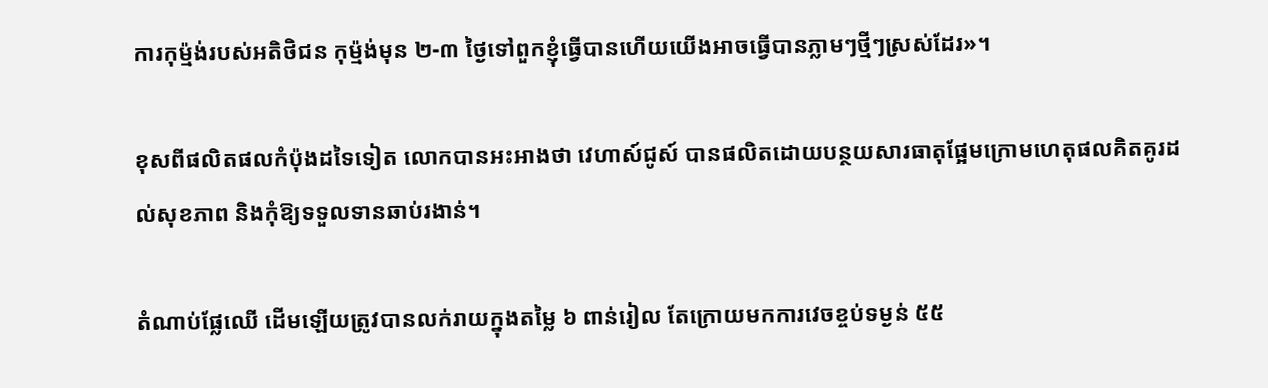ការកុម្ម៉ង់របស់អតិថិជន កុម្ម៉ង់មុន ២-៣ ថ្ងៃទៅពួកខ្ញុំធ្វើបានហើយយើងអាចធ្វើបានភ្លាមៗថ្មីៗស្រស់ដែរ»។

ខុសពីផលិតផលកំប៉ុងដទៃទៀត លោកបានអះអាងថា វេហាស៍ជូស៍ បានផលិតដោយបន្ថយសារធាតុផ្អែមក្រោមហេតុផលគិតគូរដល់សុខភាព និងកុំឱ្យទទួលទានឆាប់រងាន់។

តំណាប់ផ្លែឈើ ដើមឡើយត្រូវបានលក់រាយក្នុងតម្លៃ ៦ ពាន់រៀល តែក្រោយមកការវេចខ្ចប់ទម្ងន់ ៥៥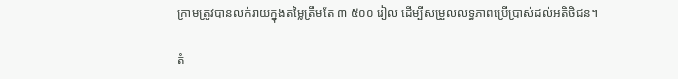ក្រាមត្រូវបានលក់រាយក្នុងតម្លៃត្រឹមតែ ៣ ៥០០ រៀល ដើម្បីសម្រួលលទ្ធភាពប្រើប្រាស់ដល់អតិថិជន។

តំ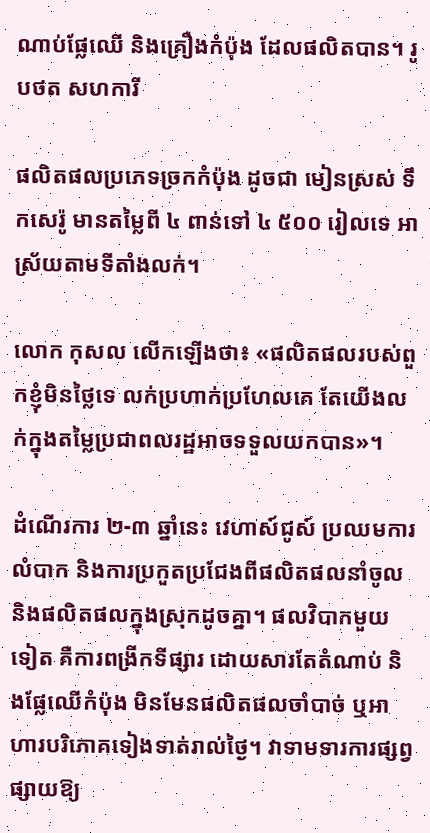ណាប់ផ្លែឈើ និងគ្រឿងកំប៉ុង ដែលផលិតបាន។ រូបថត សហការី

ផលិតផលប្រភេទច្រកកំប៉ុង ដូចជា មៀនស្រស់ ទឹកសេរ៉ូ មានតម្លៃពី ៤ ពាន់ទៅ ៤ ៥០០ រៀលទេ អាស្រ័យតាមទីតាំងលក់។

លោក កុសល លើកឡើងថា៖ «ផលិតផលរបស់ពួកខ្ញុំមិនថ្លៃទេ លក់ប្រហាក់ប្រហែលគេ តែយើងលក់ក្នុងតម្លៃប្រជាពលរដ្ឋអាចទទួលយកបាន»។

ដំណើរការ ២-៣ ឆ្នាំនេះ វេហាស៍ជូស៍ ប្រឈមការលំបាក និងការប្រកួតប្រជែងពីផលិតផលនាំចូល និងផលិតផលក្នុងស្រុកដូចគ្នា។ ផលវិបាកមួយទៀត គឺការពង្រីកទីផ្សារ ដោយសារតែតំណាប់ និងផ្លែឈើកំប៉ុង មិនមែនផលិតផលចាំបាច់ ឬអាហារបរិភោគទៀងទាត់រាល់ថ្ងៃ។ វាទាមទារការផ្សព្វផ្សាយឱ្យ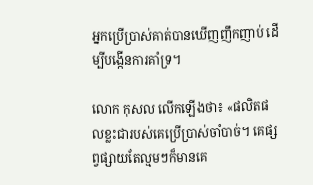អ្នកប្រើប្រាស់គាត់បានឃើញញឹកញាប់ ដើម្បីបង្កើនការគាំទ្រ។

លោក កុសល លើកឡើងថា៖ «ផលិតផលខ្លះជារបស់គេប្រើប្រាស់ចាំបាច់។ គេផ្សព្វផ្សាយតែល្មមៗក៏មានគេ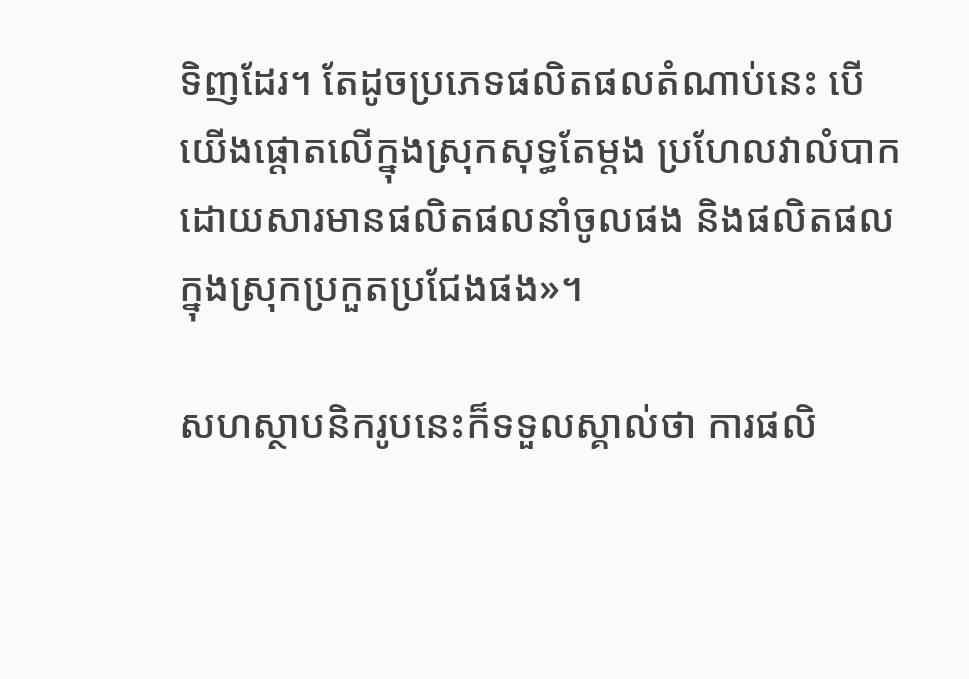ទិញដែរ។ តែដូចប្រភេទផលិតផលតំណាប់នេះ បើយើងផ្ដោតលើក្នុងស្រុកសុទ្ធតែម្ដង ប្រហែលវាលំបាក ដោយសារមានផលិតផលនាំចូលផង និងផលិតផលក្នុងស្រុកប្រកួតប្រជែងផង»។

សហស្ថាបនិករូបនេះក៏ទទួលស្គាល់ថា ការផលិ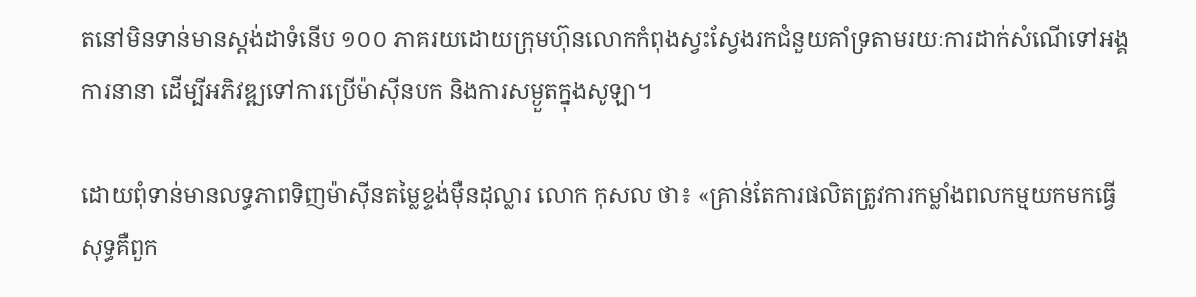តនៅមិនទាន់មានស្ដង់ដាទំនើប ១០០ ភាគរយដោយក្រុមហ៊ុនលោកកំពុងស្វះស្វែងរកជំនួយគាំទ្រតាមរយៈការដាក់សំណើទៅអង្គការនានា ដើម្បីអភិវឌ្ឍទៅការប្រើម៉ាស៊ីនបក និងការសម្ងួតក្នុងសូឡា។

ដោយពុំទាន់មានលទ្ធភាពទិញម៉ាស៊ីនតម្លៃខ្ទង់ម៉ឺនដុល្លារ លោក កុសល ថា៖ «គ្រាន់តែការផលិតត្រូវការកម្លាំងពលកម្មយកមកធ្វើសុទ្ធគឺពួក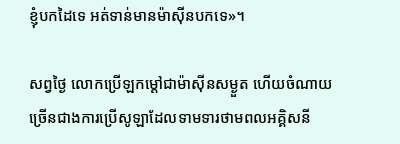ខ្ញុំបកដៃទេ អត់ទាន់មានម៉ាស៊ីនបកទេ»។

សព្វថ្ងៃ លោកប្រើឡកម្ដៅជាម៉ាស៊ីនសម្ងួត ហើយចំណាយច្រើនជាងការប្រើសូឡាដែលទាមទារថាមពលអគ្គិសនី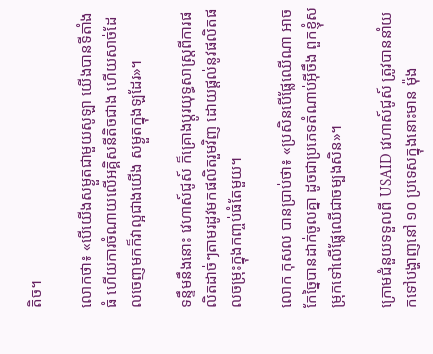តិច។

លោកថា៖ «បើយើងសម្ងួតជាមួយសូឡា យើងបានទីតាំងធំ ហើយការចំណាយលើអគ្គិសនីតិចជាង ហើយសាច់ដែលចេញមកក៏វាល្អជាងយើង សម្ងួតក្នុងឡដែរ»។

ទន្ទឹមនឹងនោះ វេហាស៍ជូស៍ ក៏គ្រោងប្ដូរយុទ្ធសាស្ត្រពីការផលិតដាច់ៗតាមរដូវមកផលិតរួមវិញ ដោយផ្ដល់នូវផលិតផលចម្រុះក្នុងកញ្ចប់ធំតែមួយ។

លោក កុសល បានប្រាប់ថា៖ «ប្រសិនបើផ្លែឈើណា អាចកែច្នៃបានដាក់ចូលគ្នា ដូចជាប្រភេទតំណាប់អ៊ីចឹង ពួកខ្ញុំសម្រុកទៅលើផ្លែឈើជាចម្បងសិន»។

ក្រោមជំនួយទទួលពី USAID វេហាស៍ជូស៍ ត្រូវបាននាំយកទៅបង្ហាញនៅ ១០ ប្រទេសក្នុងនោះមាន ម៉ុង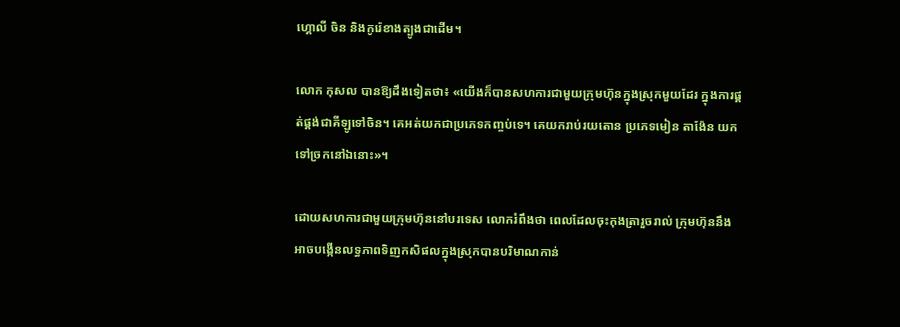ហ្គោលី ចិន និងកូរ៉េខាងត្បូងជាដើម។

លោក កុសល បានឱ្យដឹងទៀតថា៖ «យើងក៏បានសហការជាមួយក្រុមហ៊ុនក្នុងស្រុកមួយដែរ ក្នុងការផ្គត់ផ្គង់ជាគីឡូទៅចិន។ គេអត់យកជាប្រភេទកញ្ចប់ទេ។ គេយករាប់រយតោន ប្រភេទមៀន តាង៉ែន យកទៅច្រកនៅឯនោះ»។

ដោយសហការជាមួយក្រុមហ៊ុននៅបរទេស លោករំពឹងថា ពេលដែលចុះកុងត្រារួចរាល់ ក្រុមហ៊ុននឹងអាចបង្កើនលទ្ធភាពទិញកសិផលក្នុងស្រុកបានបរិមាណកាន់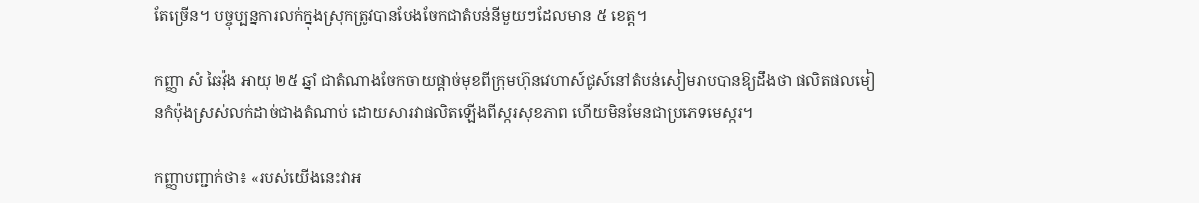តែច្រើន។ បច្ចុប្បន្នការលក់ក្នុងស្រុកត្រូវបានបែងចែកជាតំបន់នីមួយៗដែលមាន ៥ ខេត្ត។

កញ្ញា សំ ឆៃវ៉ុង អាយុ ២៥ ឆ្នាំ ជាតំណាងចែកចាយផ្ដាច់មុខពីក្រុមហ៊ុនវេហាស៍ជូស៍នៅតំបន់សៀមរាបបានឱ្យដឹងថា ផលិតផលមៀនកំប៉ុងស្រស់លក់ដាច់ជាងតំណាប់ ដោយសារវាផលិតឡើងពីស្ករសុខភាព ហើយមិនមែនជាប្រភេទមេស្ករ។

កញ្ញាបញ្ជាក់ថា៖ «របស់យើងនេះវាអ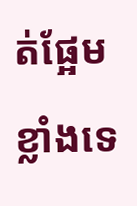ត់ផ្អែមខ្លាំងទេ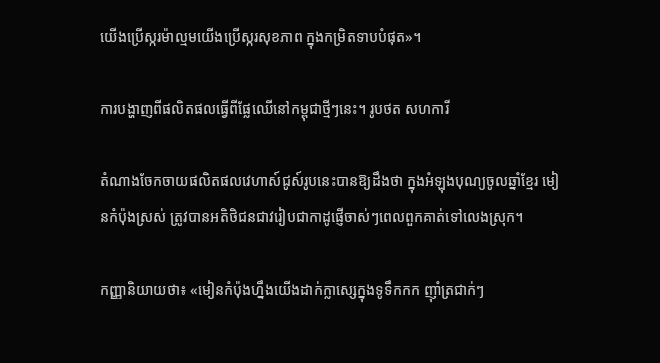យើងប្រើស្ករម៉ាល្មមយើងប្រើស្ករសុខភាព ក្នុងកម្រិតទាបបំផុត»។

ការបង្ហាញពីផលិតផលធ្វើពីផ្លែឈើនៅកម្ពុជាថ្មីៗនេះ។ រូបថត សហការី

តំណាងចែកចាយផលិតផលវេហាស៍ជូស៍រូបនេះបានឱ្យដឹងថា ក្នុងអំឡុងបុណ្យចូលឆ្នាំខ្មែរ មៀនកំប៉ុងស្រស់ ត្រូវបានអតិថិជនជាវរៀបជាកាដូផ្ញើចាស់ៗពេលពួកគាត់ទៅលេងស្រុក។

កញ្ញានិយាយថា៖ «មៀនកំប៉ុងហ្នឹងយើងដាក់ក្លាស្សេក្នុងទូទឹកកក ញ៉ាំត្រជាក់ៗ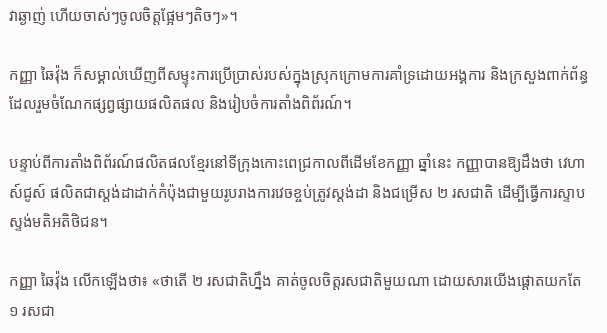វាឆ្ងាញ់ ហើយចាស់ៗចូលចិត្តផ្អែមៗតិចៗ»។

កញ្ញា ឆៃវ៉ុង ក៏សម្គាល់ឃើញពីសម្ទុះការប្រើប្រាស់របស់ក្នុងស្រុកក្រោមការគាំទ្រដោយអង្គការ និងក្រសួងពាក់ព័ន្ធ ដែលរួមចំណែកផ្សព្វផ្សាយផលិតផល និងរៀបចំការតាំងពិព័រណ៍។

បន្ទាប់ពីការតាំងពិព័រណ៍ផលិតផលខ្មែរនៅទីក្រុងកោះពេជ្រកាលពីដើមខែកញ្ញា ឆ្នាំនេះ កញ្ញាបានឱ្យដឹងថា វេហាស៍ជូស៍ ផលិតជាស្ដង់ដាដាក់កំប៉ុងជាមួយរូបរាងការវេចខ្ចប់ត្រូវស្ដង់ដា និងជម្រើស ២ រសជាតិ ដើម្បីធ្វើការស្ទាបស្ទង់មតិអតិថិជន។

កញ្ញា ឆៃវ៉ុង លើកឡើងថា៖ «ថាតើ ២ រសជាតិហ្នឹង គាត់ចូលចិត្តរសជាតិមួយណា ដោយសារយើងផ្ដោតយកតែ ១ រសជា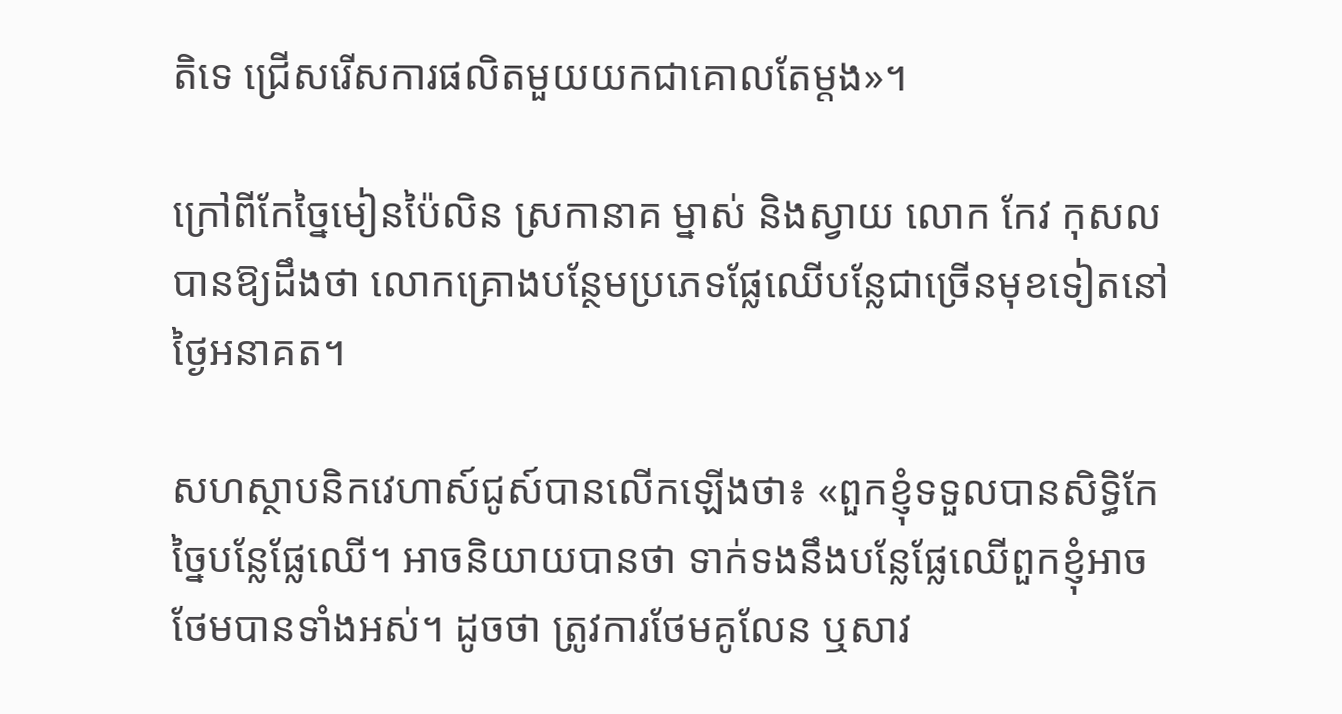តិទេ ជ្រើសរើសការផលិតមួយយកជាគោលតែម្ដង»។

ក្រៅពីកែច្នៃមៀនប៉ៃលិន ស្រកានាគ ម្នាស់ និងស្វាយ លោក កែវ កុសល បានឱ្យដឹងថា លោកគ្រោងបន្ថែមប្រភេទផ្លែឈើបន្លែជាច្រើនមុខទៀតនៅថ្ងៃអនាគត។

សហស្ថាបនិកវេហាស៍ជូស៍បានលើកឡើងថា៖ «ពួកខ្ញុំទទួលបានសិទ្ធិកែច្នៃបន្លែផ្លែឈើ។ អាចនិយាយបានថា ទាក់ទងនឹងបន្លែផ្លែឈើពួកខ្ញុំអាចថែមបានទាំងអស់។ ដូចថា ត្រូវការថែមគូលែន ឬសាវ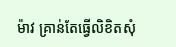ម៉ាវ គ្រាន់តែធ្វើលិខិតសុំ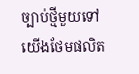ច្បាប់ថ្មីមួយទៅយើងថែមផលិត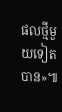ផលថ្មីមួយទៀតបាន»៕